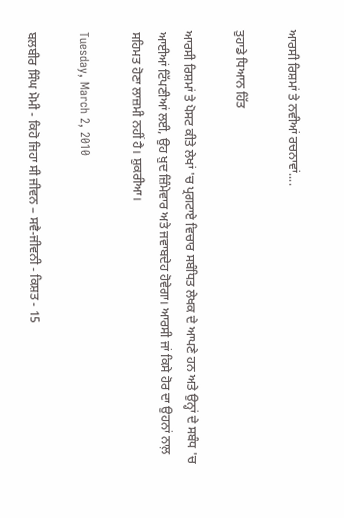ਆਰਸੀ ਰਿਸ਼ਮਾਂ ਤੇ ਨਵੀਆਂ ਰਚਨਾਵਾਂ....

ਤੁਹਾਡੇ ਧਿਆਨ ਹਿੱਤ

ਆਰਸੀ ਰਿਸ਼ਮਾਂ ਤੇ ਪੋਸਟ ਕੀਤੇ ਲੇਖਾਂ 'ਚ ਪ੍ਰਗਟਾਏ ਵਿਚਾਰ ਸਬੰਧਿਤ ਲੇਖਕ ਦੇ ਆਪਣੇ ਹਨ ਅਤੇ ਉਨ੍ਹਾਂ ਦੇ ਸਬੰਧ 'ਚ ਆਈਆਂ ਟਿੱਪਣੀਆਂ ਲਈ, ਉਹ ਖ਼ੁਦ ਜ਼ਿੰਮੇਵਾਰ ਅਤੇ ਜਵਾਬਦੇਹ ਹੋਵੇਗਾ। ਆਰਸੀ ਜਾਂ ਕਿਸੇ ਹੋਰ ਦਾ ਉਹਨਾਂ ਨਾਲ਼ ਸਹਿਮਤ ਹੋਣਾ ਲਾਜ਼ਮੀ ਨਹੀਂ ਹੈ। ਸ਼ੁਕਰੀਆ।

Tuesday, March 2, 2010

ਬਲਬੀਰ ਸਿੰਘ ਮੋਮੀ - ਕਿਹੋ ਜਿਹਾ ਸੀ ਜੀਵਨ – ਸਵੈ-ਜੀਵਨੀ - ਕਿਸ਼ਤ - 15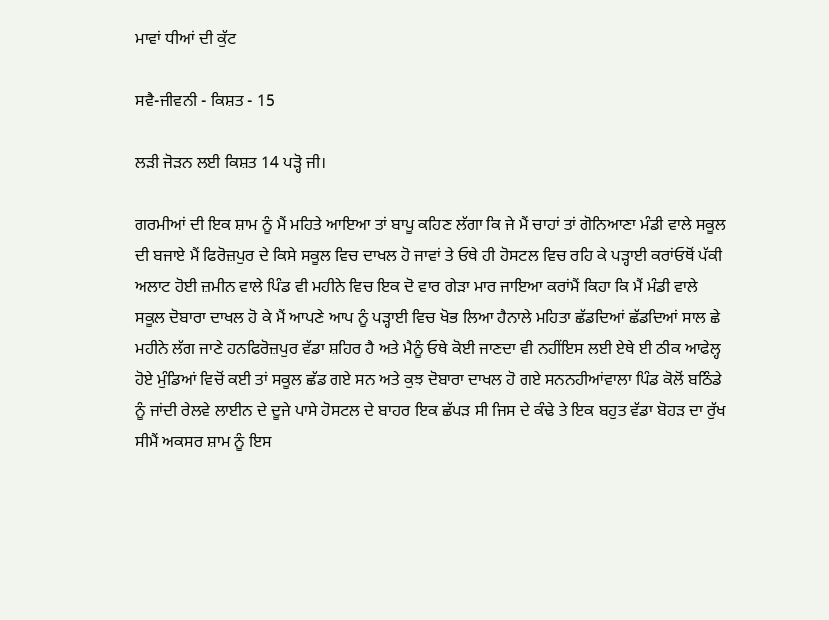ਮਾਵਾਂ ਧੀਆਂ ਦੀ ਕੁੱਟ

ਸਵੈ-ਜੀਵਨੀ - ਕਿਸ਼ਤ - 15

ਲੜੀ ਜੋੜਨ ਲਈ ਕਿਸ਼ਤ 14 ਪੜ੍ਹੋ ਜੀ।

ਗਰਮੀਆਂ ਦੀ ਇਕ ਸ਼ਾਮ ਨੂੰ ਮੈਂ ਮਹਿਤੇ ਆਇਆ ਤਾਂ ਬਾਪੂ ਕਹਿਣ ਲੱਗਾ ਕਿ ਜੇ ਮੈਂ ਚਾਹਾਂ ਤਾਂ ਗੋਨਿਆਣਾ ਮੰਡੀ ਵਾਲੇ ਸਕੂਲ ਦੀ ਬਜਾਏ ਮੈਂ ਫਿਰੋਜ਼ਪੁਰ ਦੇ ਕਿਸੇ ਸਕੂਲ ਵਿਚ ਦਾਖਲ ਹੋ ਜਾਵਾਂ ਤੇ ਓਥੇ ਹੀ ਹੋਸਟਲ ਵਿਚ ਰਹਿ ਕੇ ਪੜ੍ਹਾਈ ਕਰਾਂਓਥੋਂ ਪੱਕੀ ਅਲਾਟ ਹੋਈ ਜ਼ਮੀਨ ਵਾਲੇ ਪਿੰਡ ਵੀ ਮਹੀਨੇ ਵਿਚ ਇਕ ਦੋ ਵਾਰ ਗੇੜਾ ਮਾਰ ਜਾਇਆ ਕਰਾਂਮੈਂ ਕਿਹਾ ਕਿ ਮੈਂ ਮੰਡੀ ਵਾਲੇ ਸਕੂਲ ਦੋਬਾਰਾ ਦਾਖਲ ਹੋ ਕੇ ਮੈਂ ਆਪਣੇ ਆਪ ਨੂੰ ਪੜ੍ਹਾਈ ਵਿਚ ਖੋਭ ਲਿਆ ਹੈਨਾਲੇ ਮਹਿਤਾ ਛੱਡਦਿਆਂ ਛੱਡਦਿਆਂ ਸਾਲ ਛੇ ਮਹੀਨੇ ਲੱਗ ਜਾਣੇ ਹਨਫਿਰੋਜ਼ਪੁਰ ਵੱਡਾ ਸ਼ਹਿਰ ਹੈ ਅਤੇ ਮੈਨੂੰ ਓਥੇ ਕੋਈ ਜਾਣਦਾ ਵੀ ਨਹੀਂਇਸ ਲਈ ਏਥੇ ਈ ਠੀਕ ਆਫੇਲ੍ਹ ਹੋਏ ਮੁੰਡਿਆਂ ਵਿਚੋਂ ਕਈ ਤਾਂ ਸਕੂਲ ਛੱਡ ਗਏ ਸਨ ਅਤੇ ਕੁਝ ਦੋਬਾਰਾ ਦਾਖਲ ਹੋ ਗਏ ਸਨਨਹੀਆਂਵਾਲਾ ਪਿੰਡ ਕੋਲੋਂ ਬਠਿੰਡੇ ਨੂੰ ਜਾਂਦੀ ਰੇਲਵੇ ਲਾਈਨ ਦੇ ਦੂਜੇ ਪਾਸੇ ਹੋਸਟਲ ਦੇ ਬਾਹਰ ਇਕ ਛੱਪੜ ਸੀ ਜਿਸ ਦੇ ਕੰਢੇ ਤੇ ਇਕ ਬਹੁਤ ਵੱਡਾ ਬੋਹੜ ਦਾ ਰੁੱਖ ਸੀਮੈਂ ਅਕਸਰ ਸ਼ਾਮ ਨੂੰ ਇਸ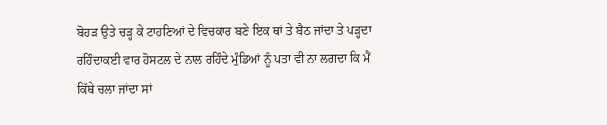ਬੋਹੜ ਉਤੇ ਚੜ੍ਹ ਕੇ ਟਾਹਣਿਆਂ ਦੇ ਵਿਚਕਾਰ ਬਣੇ ਇਕ ਥਾਂ ਤੇ ਬੈਠ ਜਾਂਦਾ ਤੇ ਪੜ੍ਹਦਾ ਰਹਿੰਦਾਕਈ ਵਾਰ ਹੋਸਟਲ ਦੇ ਨਾਲ ਰਹਿੰਦੇ ਮੁੰਡਿਆਂ ਨੂੰ ਪਤਾ ਵੀ ਨਾ ਲਗਦਾ ਕਿ ਮੈਂ ਕਿੱਥੇ ਚਲਾ ਜਾਂਦਾ ਸਾਂ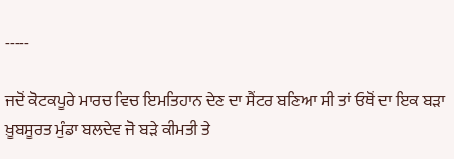-----

ਜਦੋਂ ਕੋਟਕਪੂਰੇ ਮਾਰਚ ਵਿਚ ਇਮਤਿਹਾਨ ਦੇਣ ਦਾ ਸੈਂਟਰ ਬਣਿਆ ਸੀ ਤਾਂ ਓਥੋਂ ਦਾ ਇਕ ਬੜਾ ਖ਼ੂਬਸੂਰਤ ਮੁੰਡਾ ਬਲਦੇਵ ਜੋ ਬੜੇ ਕੀਮਤੀ ਤੇ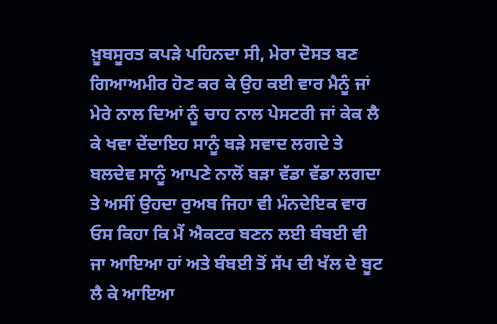ਖ਼ੂਬਸੂਰਤ ਕਪੜੇ ਪਹਿਨਦਾ ਸੀ, ਮੇਰਾ ਦੋਸਤ ਬਣ ਗਿਆਅਮੀਰ ਹੋਣ ਕਰ ਕੇ ਉਹ ਕਈ ਵਾਰ ਮੈਨੂੰ ਜਾਂ ਮੇਰੇ ਨਾਲ ਦਿਆਂ ਨੂੰ ਚਾਹ ਨਾਲ ਪੇਸਟਰੀ ਜਾਂ ਕੇਕ ਲੈ ਕੇ ਖਵਾ ਦੇਂਦਾਇਹ ਸਾਨੂੰ ਬੜੇ ਸਵਾਦ ਲਗਦੇ ਤੇ ਬਲਦੇਵ ਸਾਨੂੰ ਆਪਣੇ ਨਾਲੋਂ ਬੜਾ ਵੱਡਾ ਵੱਡਾ ਲਗਦਾ ਤੇ ਅਸੀਂ ਉਹਦਾ ਰੁਅਬ ਜਿਹਾ ਵੀ ਮੰਨਦੇਇਕ ਵਾਰ ਓਸ ਕਿਹਾ ਕਿ ਮੈਂ ਐਕਟਰ ਬਣਨ ਲਈ ਬੰਬਈ ਵੀ ਜਾ ਆਇਆ ਹਾਂ ਅਤੇ ਬੰਬਈ ਤੋਂ ਸੱਪ ਦੀ ਖੱਲ ਦੇ ਬੂਟ ਲੈ ਕੇ ਆਇਆ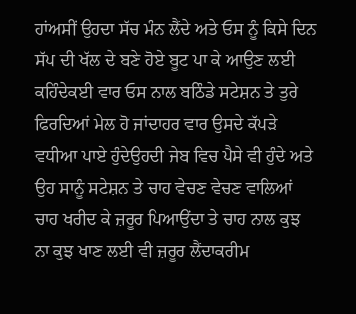ਹਾਂਅਸੀਂ ਉਹਦਾ ਸੱਚ ਮੰਨ ਲੈਂਦੇ ਅਤੇ ਓਸ ਨੂੰ ਕਿਸੇ ਦਿਨ ਸੱਪ ਦੀ ਖੱਲ ਦੇ ਬਣੇ ਹੋਏ ਬੂਟ ਪਾ ਕੇ ਆਉਣ ਲਈ ਕਹਿੰਦੇਕਈ ਵਾਰ ਓਸ ਨਾਲ ਬਠਿੰਡੇ ਸਟੇਸ਼ਨ ਤੇ ਤੁਰੇ ਫਿਰਦਿਆਂ ਮੇਲ ਹੋ ਜਾਂਦਾਹਰ ਵਾਰ ਉਸਦੇ ਕੱਪੜੇ ਵਧੀਆ ਪਾਏ ਹੁੰਦੇਉਹਦੀ ਜੇਬ ਵਿਚ ਪੈਸੇ ਵੀ ਹੁੰਦੇ ਅਤੇ ਉਹ ਸਾਨੂੰ ਸਟੇਸ਼ਨ ਤੇ ਚਾਹ ਵੇਚਣ ਵੇਚਣ ਵਾਲਿਆਂ ਚਾਹ ਖਰੀਦ ਕੇ ਜ਼ਰੂਰ ਪਿਆਉਂਦਾ ਤੇ ਚਾਹ ਨਾਲ ਕੁਝ ਨਾ ਕੁਝ ਖਾਣ ਲਈ ਵੀ ਜ਼ਰੂਰ ਲੈਂਦਾਕਰੀਮ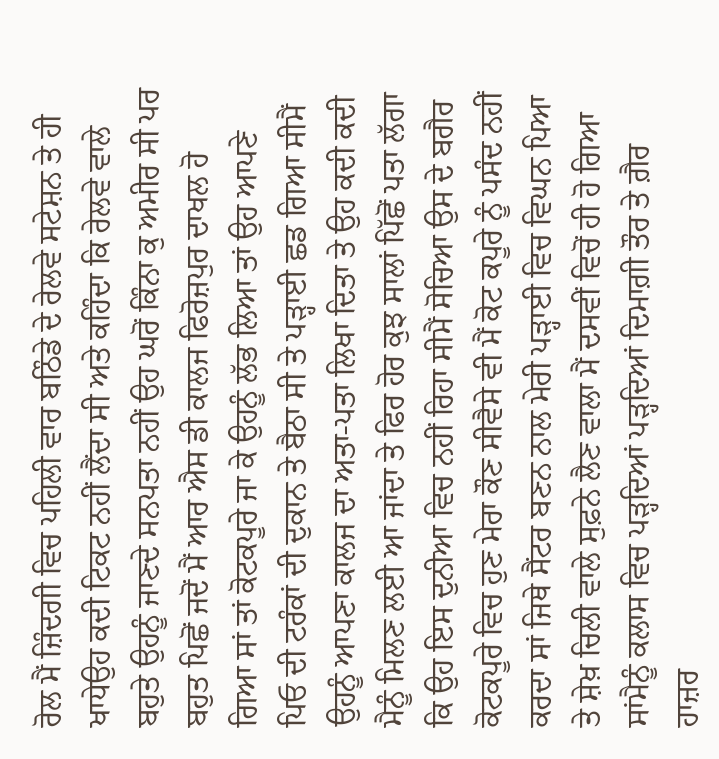ਰੋਲ ਮੈਂ ਜ਼ਿੰਦਗੀ ਵਿਚ ਪਹਿਲੀ ਵਾਰ ਬਠਿੰਡੇ ਦੇ ਰੇਲਵੇ ਸਟੇਸ਼ਨ ਤੇ ਹੀ ਖਾਧੇਉਹ ਕਦੀ ਟਿਕਟ ਨਹੀਂ ਲੈਂਦਾ ਸੀ ਅਤੇ ਕਹਿੰਦਾ ਕਿ ਰੇਲਵੇ ਵਾਲੇ ਬਹੁਤੇ ਉਹਨੂੰ ਜਾਣਦੇ ਸਨਪਤਾ ਨਹੀਂ ਉਹ ਘਰੋਂ ਕਿੰਨਾ ਕੁ ਅਮੀਰ ਸੀ ਪਰ ਬਹੁਤ ਪਿਛੋਂ ਜਦੋਂ ਮੈਂ ਆਰ ਐਸ ਡੀ ਕਾਲਜ ਫਿਰੋਜ਼ਪੁਰ ਦਾਖਲ ਹੋ ਗਿਆ ਸਾਂ ਤਾਂ ਕੋਟਕਪੂਰੇ ਜਾ ਕੇ ਉਹਨੂੰ ਲੱਭ ਲਿਆ ਤਾਂ ਉਹ ਆਪਣੇ ਪਿਓ ਦੀ ਟਰੰਕਾਂ ਦੀ ਦੁਕਾਨ ਤੇ ਬੈਠਾ ਸੀ ਤੇ ਪੜ੍ਹਾਈ ਛਡ ਗਿਆ ਸੀਮੈਂ ਉਹਨੂੰ ਆਪਣਾ ਕਾਲਜ ਦਾ ਅਤਾ-ਪਤਾ ਲਿਖਾ ਦਿਤਾ ਤੇ ਉਹ ਕਦੀ ਕਦੀ ਮੈਨੂੰ ਮਿਲਣ ਲਈ ਆ ਜਾਂਦਾ ਤੇ ਫਿਰ ਹੋਰ ਕੁਝ ਸਾਲਾਂ ਪਿੱਛੋਂ ਪਤਾ ਲੱਗਾ ਕਿ ਉਹ ਇਸ ਦੁਨੀਆ ਵਿਚ ਨਹੀਂ ਰਿਹਾ ਸੀਮੈਂ ਸੋਚਿਆ ਉਸ ਦੇ ਬਗੈਰ ਕੋਟਕਪੂਰੇ ਵਿਚ ਹੁਣ ਮੇਰਾ ਕੌਣ ਸੀਵੈਸੇ ਵੀ ਮੈਂ ਕੋਟ ਕਪੂਰੇ ਨੂੰ ਪਸੰਦ ਨਹੀਂ ਕਰਦਾ ਸਾਂ ਜਿਥੇ ਸੈਂਟਰ ਬਣਨ ਨਾਲ ਮੇਰੀ ਪੜ੍ਹਾਈ ਵਿਚ ਵਿਘਨ ਪਿਆ ਤੇ ਸ਼ੇਖ਼ ਚਿਲੀ ਵਾਲੇ ਸੁਫ਼ਨੇ ਲੈਣ ਵਾਲਾ ਮੈਂ ਦਸਵੀਂ ਵਿਚੋਂ ਹੀ ਹੋ ਗਿਆ ਸਾਂਮੈਨੂੰ ਕਲਾਸ ਵਿਚ ਪੜ੍ਹਦਿਆਂ ਪੜ੍ਹਦਿਆਂ ਦਿਮਾਗ਼ੀ ਤੌਰ ਤੇ ਗ਼ੈਰ ਹਾਜ਼ਰ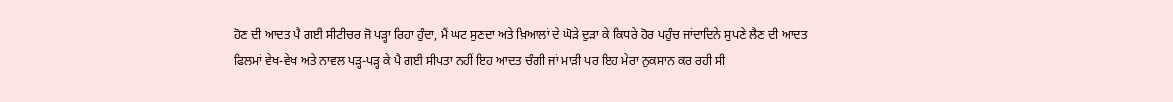ਹੋਣ ਦੀ ਆਦਤ ਪੈ ਗਈ ਸੀਟੀਚਰ ਜੋ ਪੜ੍ਹਾ ਰਿਹਾ ਹੁੰਦਾ, ਮੈਂ ਘਟ ਸੁਣਦਾ ਅਤੇ ਖ਼ਿਆਲਾਂ ਦੇ ਘੋੜੇ ਦੁੜਾ ਕੇ ਕਿਧਰੇ ਹੋਰ ਪਹੁੰਚ ਜਾਂਦਾਦਿਨੇ ਸੁਪਣੇ ਲੈਣ ਦੀ ਆਦਤ ਫਿਲਮਾਂ ਵੇਖ-ਵੇਖ ਅਤੇ ਨਾਵਲ ਪੜ੍ਹ-ਪੜ੍ਹ ਕੇ ਪੈ ਗਈ ਸੀਪਤਾ ਨਹੀਂ ਇਹ ਆਦਤ ਚੰਗੀ ਜਾਂ ਮਾੜੀ ਪਰ ਇਹ ਮੇਰਾ ਨੁਕਸਾਨ ਕਰ ਰਹੀ ਸੀ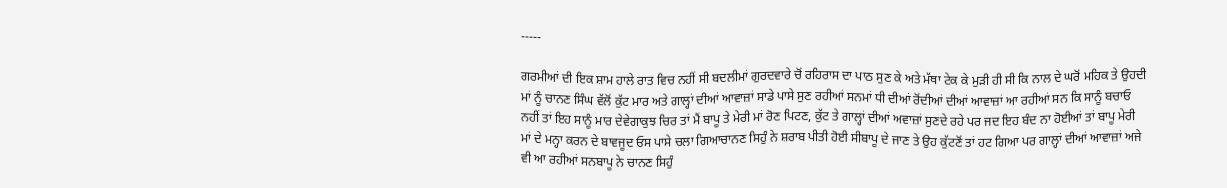-----

ਗਰਮੀਆਂ ਦੀ ਇਕ ਸ਼ਾਮ ਹਾਲੇ ਰਾਤ ਵਿਚ ਨਹੀਂ ਸੀ ਬਦਲੀਮਾਂ ਗੁਰਦਵਾਰੇ ਚੋਂ ਰਹਿਰਾਸ ਦਾ ਪਾਠ ਸੁਣ ਕੇ ਅਤੇ ਮੱਥਾ ਟੇਕ ਕੇ ਮੁੜੀ ਹੀ ਸੀ ਕਿ ਨਾਲ ਦੇ ਘਰੋਂ ਮਹਿਕ ਤੇ ਉਹਦੀ ਮਾਂ ਨੂੰ ਚਾਨਣ ਸਿੰਘ ਵੱਲੋਂ ਕੁੱਟ ਮਾਰ ਅਤੇ ਗਾਲ੍ਹਾਂ ਦੀਆਂ ਆਵਾਜ਼ਾਂ ਸਾਡੇ ਪਾਸੇ ਸੁਣ ਰਹੀਆਂ ਸਨਮਾਂ ਧੀ ਦੀਆਂ ਰੋਂਦੀਆਂ ਦੀਆਂ ਆਵਾਜ਼ਾਂ ਆ ਰਹੀਆਂ ਸਨ ਕਿ ਸਾਨੂੰ ਬਚਾਓ ਨਹੀਂ ਤਾਂ ਇਹ ਸਾਨੂੰ ਮਾਰ ਦੇਵੇਗਾਕੁਝ ਚਿਰ ਤਾਂ ਮੈਂ ਬਾਪੂ ਤੇ ਮੇਰੀ ਮਾਂ ਰੋਣ ਪਿਟਣ, ਕੁੱਟ ਤੇ ਗਾਲ੍ਹਾਂ ਦੀਆਂ ਅਵਾਜ਼ਾਂ ਸੁਣਦੇ ਰਹੇ ਪਰ ਜਦ ਇਹ ਬੰਦ ਨਾ ਹੋਈਆਂ ਤਾਂ ਬਾਪੂ ਮੇਰੀ ਮਾਂ ਦੇ ਮਨ੍ਹਾ ਕਰਨ ਦੇ ਬਾਵਜੂਦ ਓਸ ਪਾਸੇ ਚਲਾ ਗਿਆਚਾਨਣ ਸਿਹੁੰ ਨੇ ਸ਼ਰਾਬ ਪੀਤੀ ਹੋਈ ਸੀਬਾਪੂ ਦੇ ਜਾਣ ਤੇ ਉਹ ਕੁੱਟਣੋਂ ਤਾਂ ਹਟ ਗਿਆ ਪਰ ਗਾਲ੍ਹਾਂ ਦੀਆਂ ਆਵਾਜ਼ਾਂ ਅਜੇ ਵੀ ਆ ਰਹੀਆਂ ਸਨਬਾਪੂ ਨੇ ਚਾਨਣ ਸਿਹੁੰ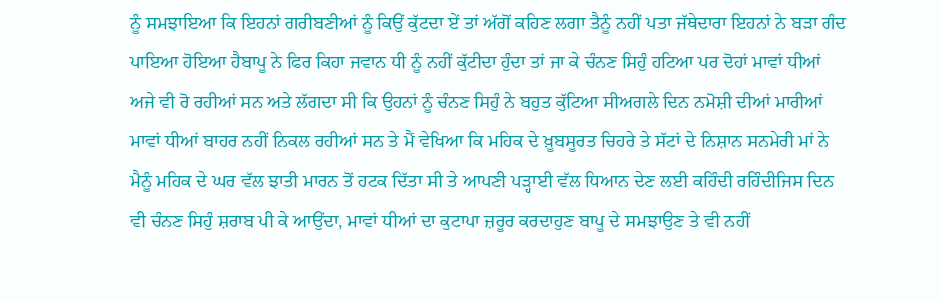ਨੂੰ ਸਮਝਾਇਆ ਕਿ ਇਹਨਾਂ ਗਰੀਬਣੀਆਂ ਨੂੰ ਕਿਉਂ ਕੁੱਟਦਾ ਏਂ ਤਾਂ ਅੱਗੋਂ ਕਹਿਣ ਲਗਾ ਤੈਨੂੰ ਨਹੀਂ ਪਤਾ ਜੱਥੇਦਾਰਾ ਇਹਨਾਂ ਨੇ ਬੜਾ ਗੰਦ ਪਾਇਆ ਹੋਇਆ ਹੈਬਾਪੂ ਨੇ ਫਿਰ ਕਿਹਾ ਜਵਾਨ ਧੀ ਨੂੰ ਨਹੀਂ ਕੁੱਟੀਦਾ ਹੁੰਦਾ ਤਾਂ ਜਾ ਕੇ ਚੰਨਣ ਸਿਹੁੰ ਹਟਿਆ ਪਰ ਦੋਹਾਂ ਮਾਵਾਂ ਧੀਆਂ ਅਜੇ ਵੀ ਰੋ ਰਹੀਆਂ ਸਨ ਅਤੇ ਲੱਗਦਾ ਸੀ ਕਿ ਉਹਨਾਂ ਨੂੰ ਚੰਨਣ ਸਿਹੁੰ ਨੇ ਬਹੁਤ ਕੁੱਟਿਆ ਸੀਅਗਲੇ ਦਿਨ ਨਮੋਸ਼ੀ ਦੀਆਂ ਮਾਰੀਆਂ ਮਾਵਾਂ ਧੀਆਂ ਬਾਹਰ ਨਹੀਂ ਨਿਕਲ ਰਹੀਆਂ ਸਨ ਤੇ ਮੈਂ ਵੇਖਿਆ ਕਿ ਮਹਿਕ ਦੇ ਖ਼ੂਬਸੂਰਤ ਚਿਹਰੇ ਤੇ ਸੱਟਾਂ ਦੇ ਨਿਸ਼ਾਨ ਸਨਮੇਰੀ ਮਾਂ ਨੇ ਮੈਨੂੰ ਮਹਿਕ ਦੇ ਘਰ ਵੱਲ ਝਾਤੀ ਮਾਰਨ ਤੋਂ ਹਟਕ ਦਿੱਤਾ ਸੀ ਤੇ ਆਪਣੀ ਪੜ੍ਹਾਈ ਵੱਲ ਧਿਆਨ ਦੇਣ ਲਈ ਕਹਿੰਦੀ ਰਹਿੰਦੀਜਿਸ ਦਿਨ ਵੀ ਚੰਨਣ ਸਿਹੁੰ ਸ਼ਰਾਬ ਪੀ ਕੇ ਆਉਂਦਾ, ਮਾਵਾਂ ਧੀਆਂ ਦਾ ਕੁਟਾਪਾ ਜ਼ਰੂਰ ਕਰਦਾਹੁਣ ਬਾਪੂ ਦੇ ਸਮਝਾਉਣ ਤੇ ਵੀ ਨਹੀਂ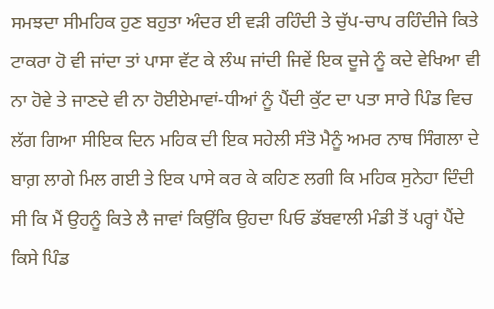ਸਮਝਦਾ ਸੀਮਹਿਕ ਹੁਣ ਬਹੁਤਾ ਅੰਦਰ ਈ ਵੜੀ ਰਹਿੰਦੀ ਤੇ ਚੁੱਪ-ਚਾਪ ਰਹਿੰਦੀਜੇ ਕਿਤੇ ਟਾਕਰਾ ਹੋ ਵੀ ਜਾਂਦਾ ਤਾਂ ਪਾਸਾ ਵੱਟ ਕੇ ਲੰਘ ਜਾਂਦੀ ਜਿਵੇਂ ਇਕ ਦੂਜੇ ਨੂੰ ਕਦੇ ਵੇਖਿਆ ਵੀ ਨਾ ਹੋਵੇ ਤੇ ਜਾਣਦੇ ਵੀ ਨਾ ਹੋਈਏਮਾਵਾਂ-ਧੀਆਂ ਨੂੰ ਪੈਂਦੀ ਕੁੱਟ ਦਾ ਪਤਾ ਸਾਰੇ ਪਿੰਡ ਵਿਚ ਲੱਗ ਗਿਆ ਸੀਇਕ ਦਿਨ ਮਹਿਕ ਦੀ ਇਕ ਸਹੇਲੀ ਸੰਤੋ ਮੈਨੂੰ ਅਮਰ ਨਾਥ ਸਿੰਗਲਾ ਦੇ ਬਾਗ਼ ਲਾਗੇ ਮਿਲ ਗਈ ਤੇ ਇਕ ਪਾਸੇ ਕਰ ਕੇ ਕਹਿਣ ਲਗੀ ਕਿ ਮਹਿਕ ਸੁਨੇਹਾ ਦਿੰਦੀ ਸੀ ਕਿ ਮੈਂ ਉਹਨੂੰ ਕਿਤੇ ਲੈ ਜਾਵਾਂ ਕਿਉਂਕਿ ਉਹਦਾ ਪਿਓ ਡੱਬਵਾਲੀ ਮੰਡੀ ਤੋਂ ਪਰ੍ਹਾਂ ਪੈਂਦੇ ਕਿਸੇ ਪਿੰਡ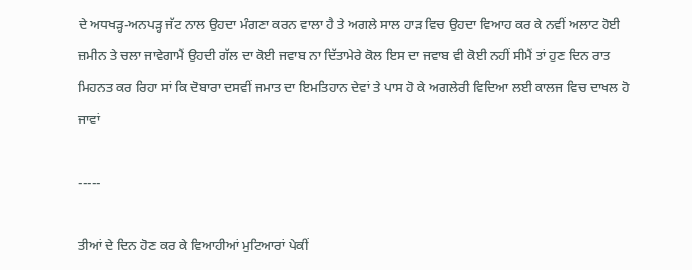ਦੇ ਅਧਖੜ੍ਹ-ਅਨਪੜ੍ਹ ਜੱਟ ਨਾਲ ਉਹਦਾ ਮੰਗਣਾ ਕਰਨ ਵਾਲਾ ਹੈ ਤੇ ਅਗਲੇ ਸਾਲ ਹਾੜ ਵਿਚ ਉਹਦਾ ਵਿਆਹ ਕਰ ਕੇ ਨਵੀਂ ਅਲਾਟ ਹੋਈ ਜ਼ਮੀਨ ਤੇ ਚਲਾ ਜਾਵੇਗਾਮੈਂ ਉਹਦੀ ਗੱਲ ਦਾ ਕੋਈ ਜਵਾਬ ਨਾ ਦਿੱਤਾਮੇਰੇ ਕੋਲ ਇਸ ਦਾ ਜਵਾਬ ਵੀ ਕੋਈ ਨਹੀਂ ਸੀਮੈਂ ਤਾਂ ਹੁਣ ਦਿਨ ਰਾਤ ਮਿਹਨਤ ਕਰ ਰਿਹਾ ਸਾਂ ਕਿ ਦੋਬਾਰਾ ਦਸਵੀਂ ਜਮਾਤ ਦਾ ਇਮਤਿਹਾਨ ਦੇਵਾਂ ਤੇ ਪਾਸ ਹੋ ਕੇ ਅਗਲੇਰੀ ਵਿਦਿਆ ਲਈ ਕਾਲਜ ਵਿਚ ਦਾਖਲ ਹੋ ਜਾਵਾਂ

-----

ਤੀਆਂ ਦੇ ਦਿਨ ਹੋਣ ਕਰ ਕੇ ਵਿਆਹੀਆਂ ਮੁਟਿਆਰਾਂ ਪੇਕੀਂ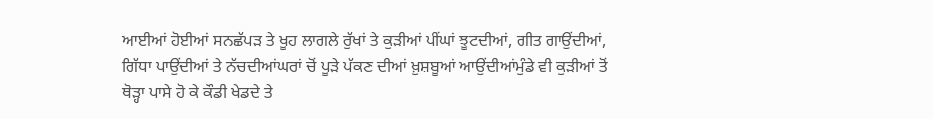ਆਈਆਂ ਹੋਈਆਂ ਸਨਛੱਪੜ ਤੇ ਖੂਹ ਲਾਗਲੇ ਰੁੱਖਾਂ ਤੇ ਕੁੜੀਆਂ ਪੀਂਘਾਂ ਝੂਟਦੀਆਂ, ਗੀਤ ਗਾਉਂਦੀਆਂ, ਗਿੱਧਾ ਪਾਉਂਦੀਆਂ ਤੇ ਨੱਚਦੀਆਂਘਰਾਂ ਚੋਂ ਪੂੜੇ ਪੱਕਣ ਦੀਆਂ ਖ਼ੁਸ਼ਬੂਆਂ ਆਉਂਦੀਆਂਮੁੰਡੇ ਵੀ ਕੁੜੀਆਂ ਤੋਂ ਥੋੜ੍ਹਾ ਪਾਸੇ ਹੋ ਕੇ ਕੌਡੀ ਖੇਡਦੇ ਤੇ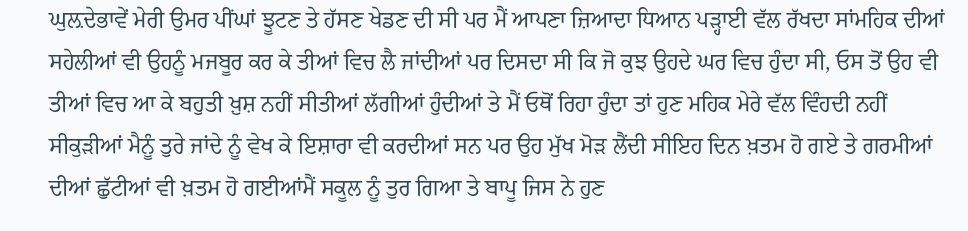ਘੁਲ਼ਦੇਭਾਵੇਂ ਮੇਰੀ ਉਮਰ ਪੀਂਘਾਂ ਝੂਟਣ ਤੇ ਹੱਸਣ ਖੇਡਣ ਦੀ ਸੀ ਪਰ ਮੈਂ ਆਪਣਾ ਜ਼ਿਆਦਾ ਧਿਆਨ ਪੜ੍ਹਾਈ ਵੱਲ ਰੱਖਦਾ ਸਾਂਮਹਿਕ ਦੀਆਂ ਸਹੇਲੀਆਂ ਵੀ ਉਹਨੂੰ ਮਜਬੂਰ ਕਰ ਕੇ ਤੀਆਂ ਵਿਚ ਲੈ ਜਾਂਦੀਆਂ ਪਰ ਦਿਸਦਾ ਸੀ ਕਿ ਜੋ ਕੁਝ ਉਹਦੇ ਘਰ ਵਿਚ ਹੁੰਦਾ ਸੀ, ਓਸ ਤੋਂ ਉਹ ਵੀ ਤੀਆਂ ਵਿਚ ਆ ਕੇ ਬਹੁਤੀ ਖ਼ੁਸ਼ ਨਹੀਂ ਸੀਤੀਆਂ ਲੱਗੀਆਂ ਹੁੰਦੀਆਂ ਤੇ ਮੈਂ ਓਥੋਂ ਰਿਹਾ ਹੁੰਦਾ ਤਾਂ ਹੁਣ ਮਹਿਕ ਮੇਰੇ ਵੱਲ ਵਿੰਹਦੀ ਨਹੀਂ ਸੀਕੁੜੀਆਂ ਮੈਨੂੰ ਤੁਰੇ ਜਾਂਦੇ ਨੂੰ ਵੇਖ ਕੇ ਇਸ਼ਾਰਾ ਵੀ ਕਰਦੀਆਂ ਸਨ ਪਰ ਉਹ ਮੁੱਖ ਮੋੜ ਲੈਂਦੀ ਸੀਇਹ ਦਿਨ ਖ਼ਤਮ ਹੋ ਗਏ ਤੇ ਗਰਮੀਆਂ ਦੀਆਂ ਛੁੱਟੀਆਂ ਵੀ ਖ਼ਤਮ ਹੋ ਗਈਆਂਮੈਂ ਸਕੂਲ ਨੂੰ ਤੁਰ ਗਿਆ ਤੇ ਬਾਪੂ ਜਿਸ ਨੇ ਹੁਣ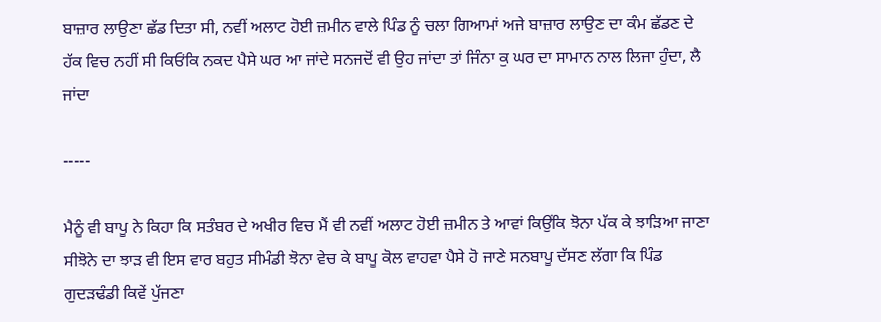ਬਾਜ਼ਾਰ ਲਾਉਣਾ ਛੱਡ ਦਿਤਾ ਸੀ, ਨਵੀਂ ਅਲਾਟ ਹੋਈ ਜ਼ਮੀਨ ਵਾਲੇ ਪਿੰਡ ਨੂੰ ਚਲਾ ਗਿਆਮਾਂ ਅਜੇ ਬਾਜ਼ਾਰ ਲਾਉਣ ਦਾ ਕੰਮ ਛੱਡਣ ਦੇ ਹੱਕ ਵਿਚ ਨਹੀਂ ਸੀ ਕਿਓਂਕਿ ਨਕਦ ਪੈਸੇ ਘਰ ਆ ਜਾਂਦੇ ਸਨਜਦੋਂ ਵੀ ਉਹ ਜਾਂਦਾ ਤਾਂ ਜਿੰਨਾ ਕੁ ਘਰ ਦਾ ਸਾਮਾਨ ਨਾਲ ਲਿਜਾ ਹੁੰਦਾ, ਲੈ ਜਾਂਦਾ

-----

ਮੈਨੂੰ ਵੀ ਬਾਪੂ ਨੇ ਕਿਹਾ ਕਿ ਸਤੰਬਰ ਦੇ ਅਖੀਰ ਵਿਚ ਮੈਂ ਵੀ ਨਵੀਂ ਅਲਾਟ ਹੋਈ ਜ਼ਮੀਨ ਤੇ ਆਵਾਂ ਕਿਉਂਕਿ ਝੋਨਾ ਪੱਕ ਕੇ ਝਾੜਿਆ ਜਾਣਾ ਸੀਝੋਨੇ ਦਾ ਝਾੜ ਵੀ ਇਸ ਵਾਰ ਬਹੁਤ ਸੀਮੰਡੀ ਝੋਨਾ ਵੇਚ ਕੇ ਬਾਪੂ ਕੋਲ ਵਾਹਵਾ ਪੈਸੇ ਹੋ ਜਾਣੇ ਸਨਬਾਪੂ ਦੱਸਣ ਲੱਗਾ ਕਿ ਪਿੰਡ ਗੁਦੜਢੰਡੀ ਕਿਵੇਂ ਪੁੱਜਣਾ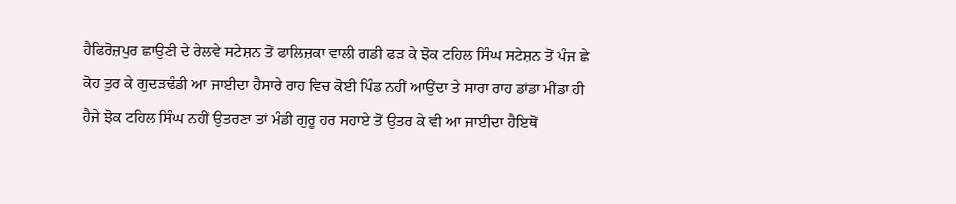ਹੈਫਿਰੋਜ਼ਪੁਰ ਛਾਉਣੀ ਦੇ ਰੇਲਵੇ ਸਟੇਸ਼ਨ ਤੋਂ ਫਾਲਿਜ਼ਕਾ ਵਾਲੀ ਗਡੀ ਫੜ ਕੇ ਝੋਕ ਟਹਿਲ ਸਿੰਘ ਸਟੇਸ਼ਨ ਤੋਂ ਪੰਜ ਛੇ ਕੋਹ ਤੁਰ ਕੇ ਗੁਦੜਢੰਡੀ ਆ ਜਾਈਦਾ ਹੈਸਾਰੇ ਰਾਹ ਵਿਚ ਕੋਈ ਪਿੰਡ ਨਹੀਂ ਆਉਂਦਾ ਤੇ ਸਾਰਾ ਰਾਹ ਡਾਂਡਾ ਮੀਂਡਾ ਹੀ ਹੈਜੇ ਝੋਕ ਟਹਿਲ ਸਿੰਘ ਨਹੀਂ ਉਤਰਣਾ ਤਾਂ ਮੰਡੀ ਗੁਰੂ ਹਰ ਸਹਾਏ ਤੋਂ ਉਤਰ ਕੇ ਵੀ ਆ ਜਾਈਦਾ ਹੈਇਥੋਂ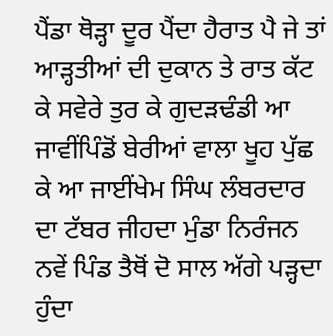ਪੈਂਡਾ ਥੋੜ੍ਹਾ ਦੂਰ ਪੈਂਦਾ ਹੈਰਾਤ ਪੈ ਜੇ ਤਾਂ ਆੜ੍ਹਤੀਆਂ ਦੀ ਦੁਕਾਨ ਤੇ ਰਾਤ ਕੱਟ ਕੇ ਸਵੇਰੇ ਤੁਰ ਕੇ ਗੁਦੜਢੰਡੀ ਆ ਜਾਵੀਂਪਿੰਡੋਂ ਬੇਰੀਆਂ ਵਾਲਾ ਖੂਹ ਪੁੱਛ ਕੇ ਆ ਜਾਈਂਖੇਮ ਸਿੰਘ ਲੰਬਰਦਾਰ ਦਾ ਟੱਬਰ ਜੀਹਦਾ ਮੁੰਡਾ ਨਿਰੰਜਨ ਨਵੇਂ ਪਿੰਡ ਤੈਥੋਂ ਦੋ ਸਾਲ ਅੱਗੇ ਪੜ੍ਹਦਾ ਹੁੰਦਾ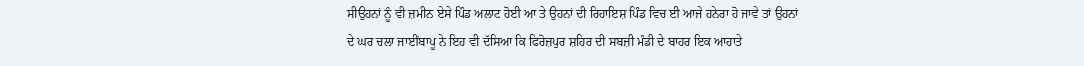ਸੀਉਹਨਾਂ ਨੂੰ ਵੀ ਜ਼ਮੀਨ ਏਸੇ ਪਿੰਡ ਅਲਾਟ ਹੋਈ ਆ ਤੇ ਉਹਨਾਂ ਦੀ ਰਿਹਾਇਸ਼ ਪਿੰਡ ਵਿਚ ਈ ਆਜੇ ਹਨੇਰਾ ਹੋ ਜਾਵੇ ਤਾਂ ਉਹਨਾਂ ਦੇ ਘਰ ਚਲਾ ਜਾਈਂਬਾਪੂ ਨੇ ਇਹ ਵੀ ਦੱਸਿਆ ਕਿ ਫਿਰੋਜ਼ਪੁਰ ਸ਼ਹਿਰ ਦੀ ਸਬਜ਼ੀ ਮੰਡੀ ਦੇ ਬਾਹਰ ਇਕ ਆਹਾਤੇ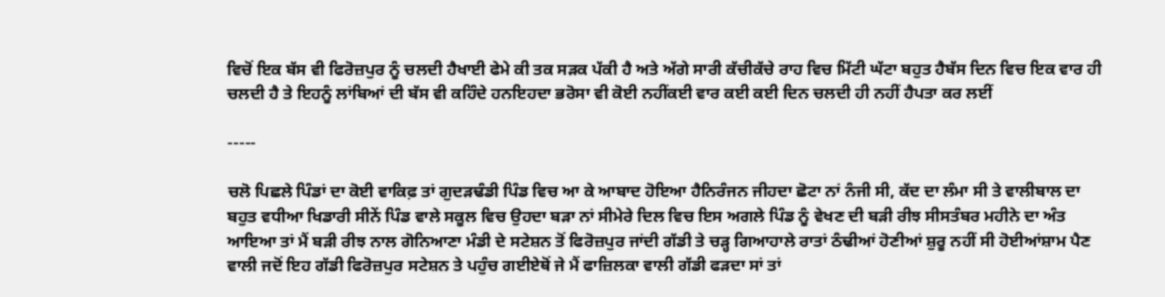ਵਿਚੋਂ ਇਕ ਬੱਸ ਵੀ ਫਿਰੋਜ਼ਪੁਰ ਨੂੰ ਚਲਦੀ ਹੈਖਾਈ ਫੇਮੇ ਕੀ ਤਕ ਸੜਕ ਪੱਕੀ ਹੈ ਅਤੇ ਅੱਗੇ ਸਾਰੀ ਕੱਚੀਕੱਚੇ ਰਾਹ ਵਿਚ ਮਿੱਟੀ ਘੱਟਾ ਬਹੁਤ ਹੈਬੱਸ ਦਿਨ ਵਿਚ ਇਕ ਵਾਰ ਹੀ ਚਲਦੀ ਹੈ ਤੇ ਇਹਨੂੰ ਲਾਂਬਿਆਂ ਦੀ ਬੱਸ ਵੀ ਕਹਿੰਦੇ ਹਨਇਹਦਾ ਭਰੋਸਾ ਵੀ ਕੋਈ ਨਹੀਂਕਈ ਵਾਰ ਕਈ ਕਈ ਦਿਨ ਚਲਦੀ ਹੀ ਨਹੀਂ ਹੈਪਤਾ ਕਰ ਲਈਂ

-----

ਚਲੋ ਪਿਛਲੇ ਪਿੰਡਾਂ ਦਾ ਕੋਈ ਵਾਕਿਫ਼ ਤਾਂ ਗੁਦੜਢੰਡੀ ਪਿੰਡ ਵਿਚ ਆ ਕੇ ਆਬਾਦ ਹੋਇਆ ਹੈਨਿਰੰਜਨ ਜੀਹਦਾ ਛੋਟਾ ਨਾਂ ਨੰਜੀ ਸੀ, ਕੱਦ ਦਾ ਲੰਮਾ ਸੀ ਤੇ ਵਾਲੀਬਾਲ ਦਾ ਬਹੁਤ ਵਧੀਆ ਖਿਡਾਰੀ ਸੀਨੇਂ ਪਿੰਡ ਵਾਲੇ ਸਕੂਲ ਵਿਚ ਉਹਦਾ ਬੜਾ ਨਾਂ ਸੀਮੇਰੇ ਦਿਲ ਵਿਚ ਇਸ ਅਗਲੇ ਪਿੰਡ ਨੂੰ ਵੇਖਣ ਦੀ ਬੜੀ ਰੀਝ ਸੀਸਤੰਬਰ ਮਹੀਨੇ ਦਾ ਅੰਤ ਆਇਆ ਤਾਂ ਮੈਂ ਬੜੀ ਰੀਝ ਨਾਲ ਗੋਨਿਆਣਾ ਮੰਡੀ ਦੇ ਸਟੇਸ਼ਨ ਤੋਂ ਫਿਰੋਜ਼ਪੁਰ ਜਾਂਦੀ ਗੱਡੀ ਤੇ ਚੜ੍ਹ ਗਿਆਹਾਲੇ ਰਾਤਾਂ ਠੰਢੀਆਂ ਹੋਣੀਆਂ ਸ਼ੁਰੂ ਨਹੀਂ ਸੀ ਹੋਈਆਂਸ਼ਾਮ ਪੈਣ ਵਾਲੀ ਜਦੋਂ ਇਹ ਗੱਡੀ ਫਿਰੋਜ਼ਪੁਰ ਸਟੇਸ਼ਨ ਤੇ ਪਹੁੰਚ ਗਈਏਥੋਂ ਜੇ ਮੈਂ ਫਾਜ਼ਿਲਕਾ ਵਾਲੀ ਗੱਡੀ ਫੜਦਾ ਸਾਂ ਤਾਂ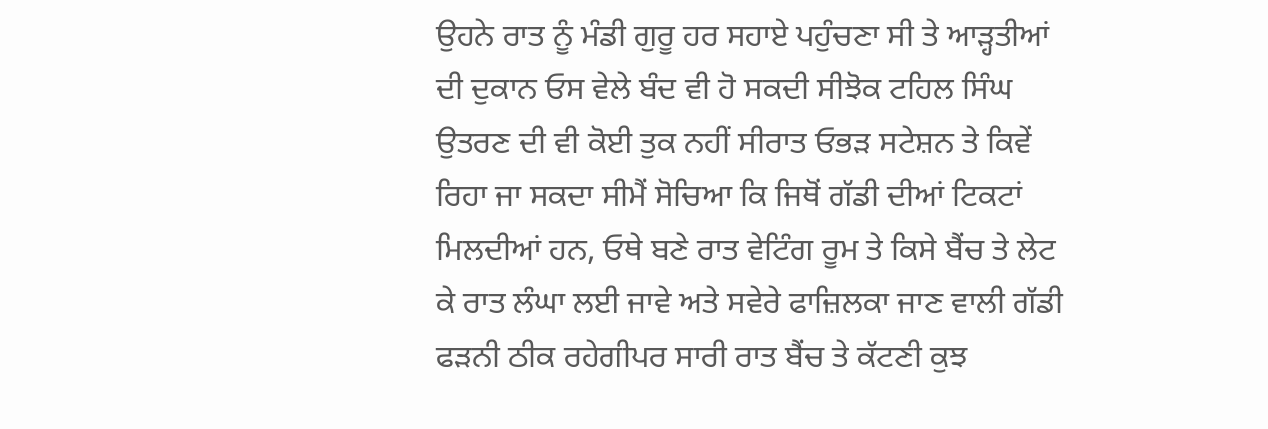ਉਹਨੇ ਰਾਤ ਨੂੰ ਮੰਡੀ ਗੁਰੂ ਹਰ ਸਹਾਏ ਪਹੁੰਚਣਾ ਸੀ ਤੇ ਆੜ੍ਹਤੀਆਂ ਦੀ ਦੁਕਾਨ ਓਸ ਵੇਲੇ ਬੰਦ ਵੀ ਹੋ ਸਕਦੀ ਸੀਝੋਕ ਟਹਿਲ ਸਿੰਘ ਉਤਰਣ ਦੀ ਵੀ ਕੋਈ ਤੁਕ ਨਹੀਂ ਸੀਰਾਤ ਓਭੜ ਸਟੇਸ਼ਨ ਤੇ ਕਿਵੇਂ ਰਿਹਾ ਜਾ ਸਕਦਾ ਸੀਮੈਂ ਸੋਚਿਆ ਕਿ ਜਿਥੋਂ ਗੱਡੀ ਦੀਆਂ ਟਿਕਟਾਂ ਮਿਲਦੀਆਂ ਹਨ, ਓਥੇ ਬਣੇ ਰਾਤ ਵੇਟਿੰਗ ਰੂਮ ਤੇ ਕਿਸੇ ਬੈਂਚ ਤੇ ਲੇਟ ਕੇ ਰਾਤ ਲੰਘਾ ਲਈ ਜਾਵੇ ਅਤੇ ਸਵੇਰੇ ਫਾਜ਼ਿਲਕਾ ਜਾਣ ਵਾਲੀ ਗੱਡੀ ਫੜਨੀ ਠੀਕ ਰਹੇਗੀਪਰ ਸਾਰੀ ਰਾਤ ਬੈਂਚ ਤੇ ਕੱਟਣੀ ਕੁਝ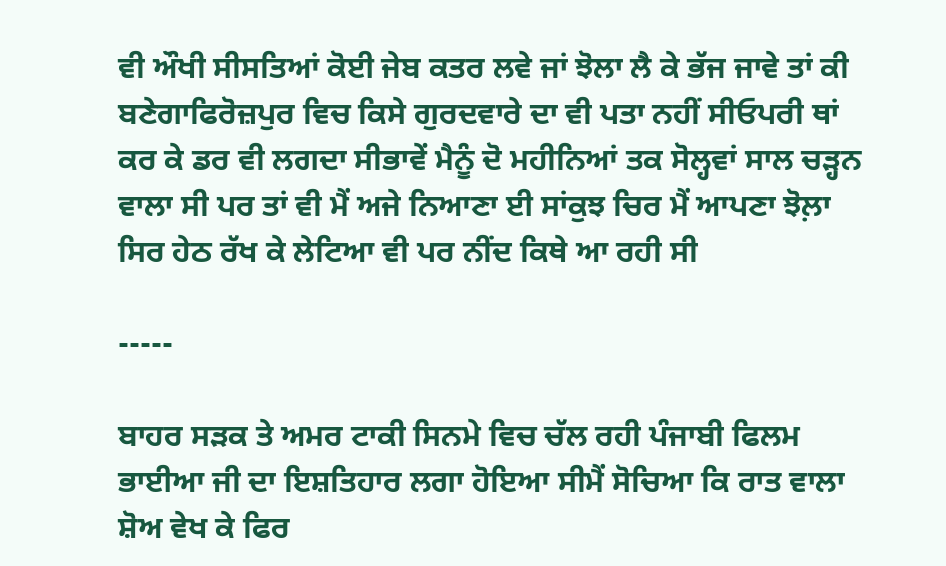ਵੀ ਔਖੀ ਸੀਸਤਿਆਂ ਕੋਈ ਜੇਬ ਕਤਰ ਲਵੇ ਜਾਂ ਝੋਲਾ ਲੈ ਕੇ ਭੱਜ ਜਾਵੇ ਤਾਂ ਕੀ ਬਣੇਗਾਫਿਰੋਜ਼ਪੁਰ ਵਿਚ ਕਿਸੇ ਗੁਰਦਵਾਰੇ ਦਾ ਵੀ ਪਤਾ ਨਹੀਂ ਸੀਓਪਰੀ ਥਾਂ ਕਰ ਕੇ ਡਰ ਵੀ ਲਗਦਾ ਸੀਭਾਵੇਂ ਮੈਨੂੰ ਦੋ ਮਹੀਨਿਆਂ ਤਕ ਸੋਲ੍ਹਵਾਂ ਸਾਲ ਚੜ੍ਹਨ ਵਾਲਾ ਸੀ ਪਰ ਤਾਂ ਵੀ ਮੈਂ ਅਜੇ ਨਿਆਣਾ ਈ ਸਾਂਕੁਝ ਚਿਰ ਮੈਂ ਆਪਣਾ ਝੋਲ਼ਾ ਸਿਰ ਹੇਠ ਰੱਖ ਕੇ ਲੇਟਿਆ ਵੀ ਪਰ ਨੀਂਦ ਕਿਥੇ ਆ ਰਹੀ ਸੀ

-----

ਬਾਹਰ ਸੜਕ ਤੇ ਅਮਰ ਟਾਕੀ ਸਿਨਮੇ ਵਿਚ ਚੱਲ ਰਹੀ ਪੰਜਾਬੀ ਫਿਲਮ ਭਾਈਆ ਜੀ ਦਾ ਇਸ਼ਤਿਹਾਰ ਲਗਾ ਹੋਇਆ ਸੀਮੈਂ ਸੋਚਿਆ ਕਿ ਰਾਤ ਵਾਲਾ ਸ਼ੋਅ ਵੇਖ ਕੇ ਫਿਰ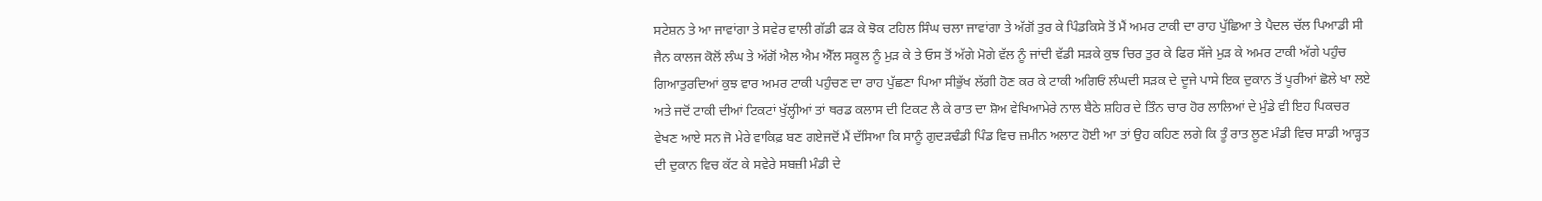ਸਟੇਸ਼ਨ ਤੇ ਆ ਜਾਵਾਂਗਾ ਤੇ ਸਵੇਰ ਵਾਲੀ ਗੱਡੀ ਫੜ ਕੇ ਝੋਕ ਟਹਿਲ ਸਿੰਘ ਚਲਾ ਜਾਵਾਂਗਾ ਤੇ ਅੱਗੋਂ ਤੁਰ ਕੇ ਪਿੰਡਕਿਸੇ ਤੋਂ ਮੈਂ ਅਮਰ ਟਾਕੀ ਦਾ ਰਾਹ ਪੁੱਛਿਆ ਤੇ ਪੈਦਲ ਚੱਲ ਪਿਆਡੀ ਸੀ ਜੈਨ ਕਾਲਜ ਕੋਲੋਂ ਲੰਘ ਤੇ ਅੱਗੋਂ ਐਲ ਐਮ ਐੱਲ ਸਕੂਲ ਨੂੰ ਮੁੜ ਕੇ ਤੇ ਓਸ ਤੋਂ ਅੱਗੇ ਮੋਗੇ ਵੱਲ ਨੂੰ ਜਾਂਦੀ ਵੱਡੀ ਸੜਕੇ ਕੁਝ ਚਿਰ ਤੁਰ ਕੇ ਫਿਰ ਸੱਜੇ ਮੁੜ ਕੇ ਅਮਰ ਟਾਕੀ ਅੱਗੇ ਪਹੁੰਚ ਗਿਆਤੁਰਦਿਆਂ ਕੁਝ ਵਾਰ ਅਮਰ ਟਾਕੀ ਪਹੁੰਚਣ ਦਾ ਰਾਹ ਪੁੱਛਣਾ ਪਿਆ ਸੀਭੁੱਖ ਲੱਗੀ ਹੋਣ ਕਰ ਕੇ ਟਾਕੀ ਅਗਿਓਂ ਲੰਘਦੀ ਸੜਕ ਦੇ ਦੂਜੇ ਪਾਸੇ ਇਕ ਦੁਕਾਨ ਤੋਂ ਪੂਰੀਆਂ ਛੋਲੇ ਖਾ ਲਏ ਅਤੇ ਜਦੋਂ ਟਾਕੀ ਦੀਆਂ ਟਿਕਟਾਂ ਖੁੱਲ੍ਹੀਆਂ ਤਾਂ ਥਰਡ ਕਲਾਸ ਦੀ ਟਿਕਟ ਲੈ ਕੇ ਰਾਤ ਦਾ ਸ਼ੋਅ ਵੇਖਿਆਮੇਰੇ ਨਾਲ ਬੈਠੇ ਸ਼ਹਿਰ ਦੇ ਤਿੰਨ ਚਾਰ ਹੋਰ ਲਾਲਿਆਂ ਦੇ ਮੁੰਡੇ ਵੀ ਇਹ ਪਿਕਚਰ ਵੇਖਣ ਆਏ ਸਨ ਜੋ ਮੇਰੇ ਵਾਕਿਫ਼ ਬਣ ਗਏਜਦੋਂ ਮੈਂ ਦੱਸਿਆ ਕਿ ਸਾਨੂੰ ਗੁਦੜਢੰਡੀ ਪਿੰਡ ਵਿਚ ਜ਼ਮੀਨ ਅਲਾਟ ਹੋਈ ਆ ਤਾਂ ਉਹ ਕਹਿਣ ਲਗੇ ਕਿ ਤੂੰ ਰਾਤ ਲੂਣ ਮੰਡੀ ਵਿਚ ਸਾਡੀ ਆੜ੍ਹਤ ਦੀ ਦੁਕਾਨ ਵਿਚ ਕੱਟ ਕੇ ਸਵੇਰੇ ਸਬਜ਼ੀ ਮੰਡੀ ਦੇ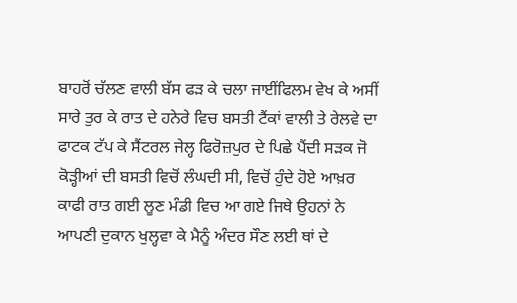ਬਾਹਰੋਂ ਚੱਲਣ ਵਾਲੀ ਬੱਸ ਫੜ ਕੇ ਚਲਾ ਜਾਈਂਫਿਲਮ ਵੇਖ ਕੇ ਅਸੀਂ ਸਾਰੇ ਤੁਰ ਕੇ ਰਾਤ ਦੇ ਹਨੇਰੇ ਵਿਚ ਬਸਤੀ ਟੈਂਕਾਂ ਵਾਲੀ ਤੇ ਰੇਲਵੇ ਦਾ ਫਾਟਕ ਟੱਪ ਕੇ ਸੈਂਟਰਲ ਜੇਲ੍ਹ ਫਿਰੋਜ਼ਪੁਰ ਦੇ ਪਿਛੇ ਪੈਂਦੀ ਸੜਕ ਜੋ ਕੋੜ੍ਹੀਆਂ ਦੀ ਬਸਤੀ ਵਿਚੋਂ ਲੰਘਦੀ ਸੀ, ਵਿਚੋਂ ਹੁੰਦੇ ਹੋਏ ਆਖ਼ਰ ਕਾਫੀ ਰਾਤ ਗਈ ਲੂਣ ਮੰਡੀ ਵਿਚ ਆ ਗਏ ਜਿਥੇ ਉਹਨਾਂ ਨੇ ਆਪਣੀ ਦੁਕਾਨ ਖੁਲ੍ਹਵਾ ਕੇ ਮੈਨੂੰ ਅੰਦਰ ਸੌਣ ਲਈ ਥਾਂ ਦੇ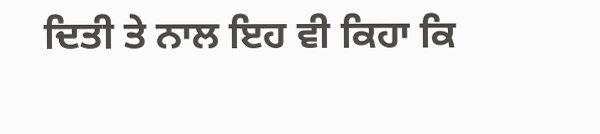ਦਿਤੀ ਤੇ ਨਾਲ ਇਹ ਵੀ ਕਿਹਾ ਕਿ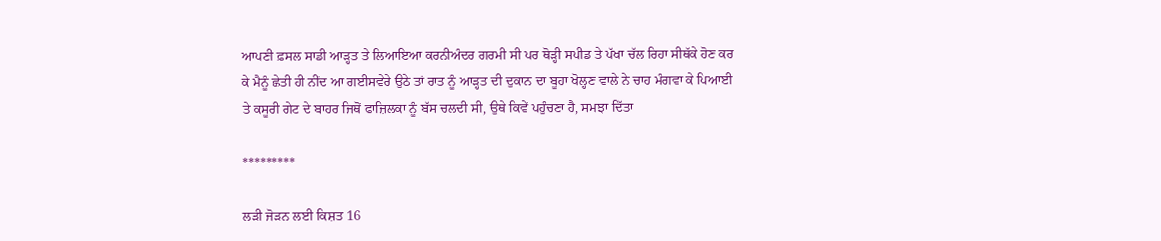ਆਪਣੀ ਫ਼ਸਲ ਸਾਡੀ ਆੜ੍ਹਤ ਤੇ ਲਿਆਇਆ ਕਰਨੀਅੰਦਰ ਗਰਮੀ ਸੀ ਪਰ ਥੋੜ੍ਹੀ ਸਪੀਡ ਤੇ ਪੱਖਾ ਚੱਲ ਰਿਹਾ ਸੀਥੱਕੇ ਹੋਣ ਕਰ ਕੇ ਮੈਨੂੰ ਛੇਤੀ ਹੀ ਨੀਂਦ ਆ ਗਈਸਵੇਰੇ ਉਠੇ ਤਾਂ ਰਾਤ ਨੂੰ ਆੜ੍ਹਤ ਦੀ ਦੁਕਾਨ ਦਾ ਬੂਹਾ ਖੋਲ੍ਹਣ ਵਾਲੇ ਨੇ ਚਾਹ ਮੰਗਵਾ ਕੇ ਪਿਆਈ ਤੇ ਕਸੂਰੀ ਗੇਟ ਦੇ ਬਾਹਰ ਜਿਥੋਂ ਫਾਜ਼ਿਲਕਾ ਨੂੰ ਬੱਸ ਚਲਦੀ ਸੀ, ਉਥੇ ਕਿਵੇਂ ਪਹੁੰਚਣਾ ਹੈ, ਸਮਝਾ ਦਿੱਤਾ

*********

ਲੜੀ ਜੋੜਨ ਲਈ ਕਿਸ਼ਤ 16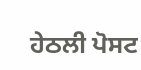ਹੇਠਲੀ ਪੋਸਟ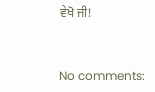ਵੇਖੋ ਜੀ!


No comments: